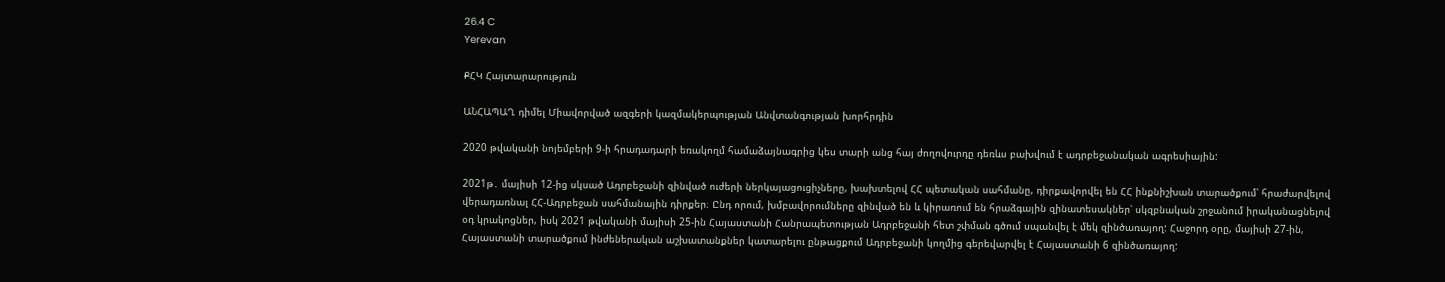26.4 C
Yerevan

ՔՀԿ Հայտարարություն

ԱՆՀԱՊԱՂ դիմել Միավորված ազգերի կազմակերպության Անվտանգության խորհրդին

2020 թվականի նոյեմբերի 9‑ի հրադադարի եռակողմ համաձայնագրից կես տարի անց հայ ժողովուրդը դեռևս բախվում է ադրբեջանական ագրեսիային:

2021թ․ մայիսի 12-ից սկսած Ադրբեջանի զինված ուժերի ներկայացուցիչները, խախտելով ՀՀ պետական սահմանը, դիրքավորվել են ՀՀ ինքնիշխան տարածքում՝ հրաժարվելով վերադառնալ ՀՀ-Ադրբեջան սահմանային դիրքեր։ Ընդ որում, խմբավորումները զինված են և կիրառում են հրաձգային զինատեսակներ՝ սկզբնական շրջանում իրականացնելով օդ կրակոցներ, իսկ 2021 թվականի մայիսի 25-ին Հայաստանի Հանրապետության Ադրբեջանի հետ շփման գծում սպանվել է մեկ զինծառայող: Հաջորդ օրը, մայիսի 27-ին, Հայաստանի տարածքում ինժեներական աշխատանքներ կատարելու ընթացքում Ադրբեջանի կողմից գերեվարվել է Հայաստանի 6 զինծառայող: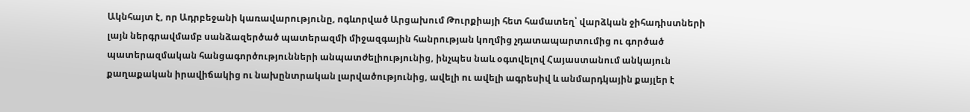Ակնհայտ է, որ Ադրբեջանի կառավարությունը, ոգևորված Արցախում Թուրքիայի հետ համատեղ՝ վարձկան ջիհադիստների լայն ներգրավմամբ սանձազերծած պատերազմի միջազգային հանրության կողմից չդատապարտումից ու գործած պատերազմական հանցագործությունների անպատժելիությունից, ինչպես նաև օգտվելով Հայաստանում անկայուն քաղաքական իրավիճակից ու նախընտրական լարվածությունից, ավելի ու ավելի ագրեսիվ և անմարդկային քայլեր է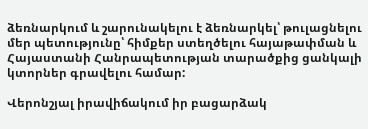ձեռնարկում և շարունակելու է ձեռնարկել՝ թուլացնելու մեր պետությունը՝ հիմքեր ստեղծելու հայաթափման և Հայաստանի Հանրապետության տարածքից ցանկալի կտորներ գրավելու համար:

Վերոնշյալ իրավիճակում իր բացարձակ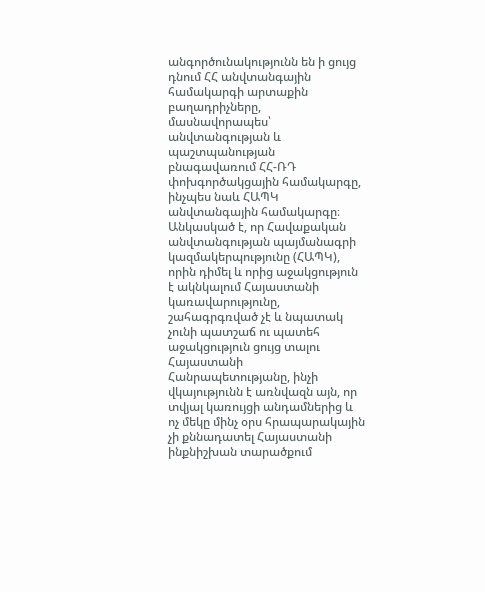անգործունակությունն են ի ցույց դնում ՀՀ անվտանգային համակարգի արտաքին բաղադրիչները, մասնավորապես՝ անվտանգության և պաշտպանության բնագավառում ՀՀ-ՌԴ փոխգործակցային համակարգը, ինչպես նաև ՀԱՊԿ անվտանգային համակարգը։ Անկասկած է, որ Հավաքական անվտանգության պայմանագրի կազմակերպությունը (ՀԱՊԿ), որին դիմել և որից աջակցություն է ակնկալում Հայաստանի կառավարությունը, շահագրգռված չէ և նպատակ չունի պատշաճ ու պատեհ աջակցություն ցույց տալու Հայաստանի Հանրապետությանը, ինչի վկայությունն է առնվազն այն, որ տվյալ կառույցի անդամներից և ոչ մեկը մինչ օրս հրապարակային չի քննադատել Հայաստանի ինքնիշխան տարածքում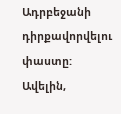Ադրբեջանի դիրքավորվելու փաստը: Ավելին,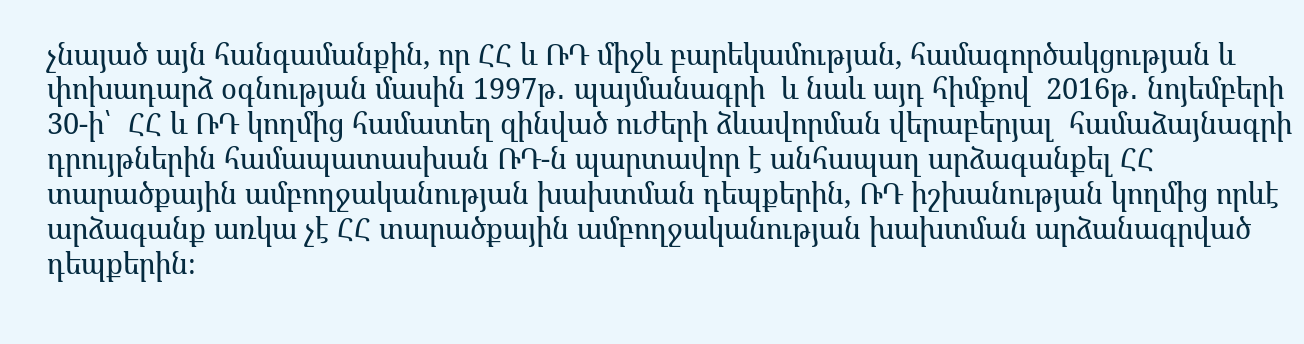չնայած այն հանգամանքին, որ ՀՀ և ՌԴ միջև բարեկամության, համագործակցության և փոխադարձ օգնության մասին 1997թ․ պայմանագրի  և նաև այդ հիմքով  2016թ․ նոյեմբերի 30‑ի՝  ՀՀ և ՌԴ կողմից համատեղ զինված ուժերի ձևավորման վերաբերյալ  համաձայնագրի դրույթներին համապատասխան ՌԴ‑ն պարտավոր է անհապաղ արձագանքել ՀՀ տարածքային ամբողջականության խախտման դեպքերին, ՌԴ իշխանության կողմից որևէ արձագանք առկա չէ ՀՀ տարածքային ամբողջականության խախտման արձանագրված դեպքերին։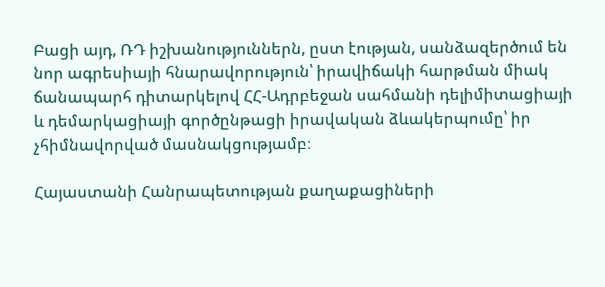Բացի այդ, ՌԴ իշխանություններն, ըստ էության, սանձազերծում են նոր ագրեսիայի հնարավորություն՝ իրավիճակի հարթման միակ ճանապարհ դիտարկելով ՀՀ-Ադրբեջան սահմանի դելիմիտացիայի և դեմարկացիայի գործընթացի իրավական ձևակերպումը՝ իր չհիմնավորված մասնակցությամբ։

Հայաստանի Հանրապետության քաղաքացիների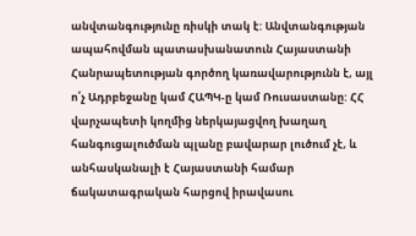անվտանգությունը ռիսկի տակ է: Անվտանգության ապահովման պատասխանատուն Հայաստանի Հանրապետության գործող կառավարությունն է, այլ ո՛չ Ադրբեջանը կամ ՀԱՊԿ‑ը կամ Ռուսաստանը: ՀՀ վարչապետի կողմից ներկայացվող խաղաղ հանգուցալուծման պլանը բավարար լուծում չէ, և անհասկանալի է Հայաստանի համար ճակատագրական հարցով իրավասու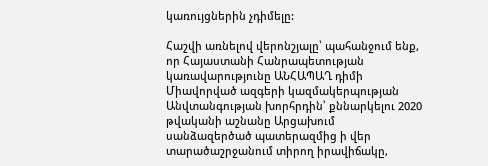կառույցներին չդիմելը:

Հաշվի առնելով վերոնշյալը՝ պահանջում ենք, որ Հայաստանի Հանրապետության կառավարությունը ԱՆՀԱՊԱՂ դիմի Միավորված ազգերի կազմակերպության Անվտանգության խորհրդին՝ քննարկելու 2020 թվականի աշնանը Արցախում սանձազերծած պատերազմից ի վեր տարածաշրջանում տիրող իրավիճակը,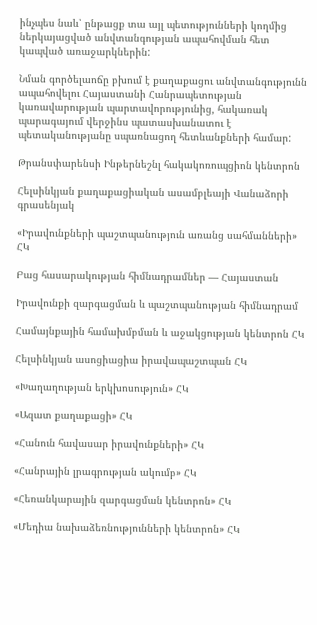ինչպես նաև՝ ընթացք տա այլ պետությունների կողմից ներկայացված անվտանգության ապահովման հետ կապված առաջարկներին:

Նման գործելաոճը բխում է քաղաքացու անվտանգությունն ապահովելու Հայաստանի Հանրապետության կառավարության պարտավորությունից, հակառակ պարագայում վերջինս պատասխանատու է պետականությանը սպառնացող հետևանքների համար:

Թրանսփարենսի Ինթերնեշնլ հակակոռուպցիոն կենտրոն

Հելսինկյան քաղաքացիական ասամբլեայի Վանաձորի գրասենյակ

«Իրավունքների պաշտպանություն առանց սահմանների» ՀԿ

Բաց հասարակության հիմնադրամներ — Հայաստան

Իրավունքի զարգացման և պաշտպանության հիմնադրամ

Համայնքային համախմբման և աջակցության կենտրոն ՀԿ

Հելսինկյան ասոցիացիա իրավապաշտպան ՀԿ

«Խաղաղության երկխոսություն» ՀԿ

«Ազատ քաղաքացի» ՀԿ

«Հանուն հավասար իրավունքների» ՀԿ

«Հանրային լրագրության ակումբ» ՀԿ

«Հեռանկարային զարգացման կենտրոն» ՀԿ

«Մեդիա նախաձեռնությունների կենտրոն» ՀԿ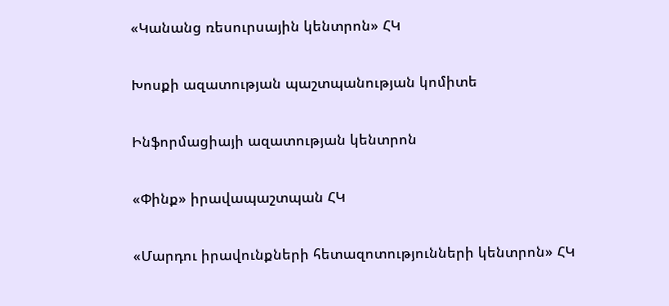«Կանանց ռեսուրսային կենտրոն» ՀԿ

Խոսքի ազատության պաշտպանության կոմիտե

Ինֆորմացիայի ազատության կենտրոն

«Փինք» իրավապաշտպան ՀԿ

«Մարդու իրավունքների հետազոտությունների կենտրոն» ՀԿ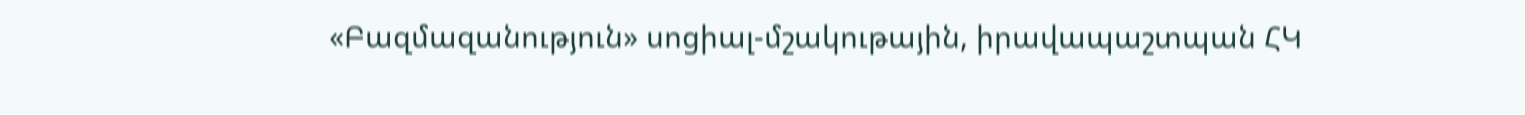«Բազմազանություն» սոցիալ-մշակութային, իրավապաշտպան ՀԿ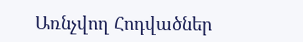Առնչվող Հոդվածներ